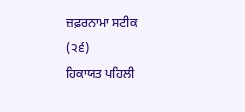ਜ਼ਫ਼ਰਨਾਮਾ ਸਟੀਕ
(੨੬)
ਹਿਕਾਯਤ ਪਹਿਲੀ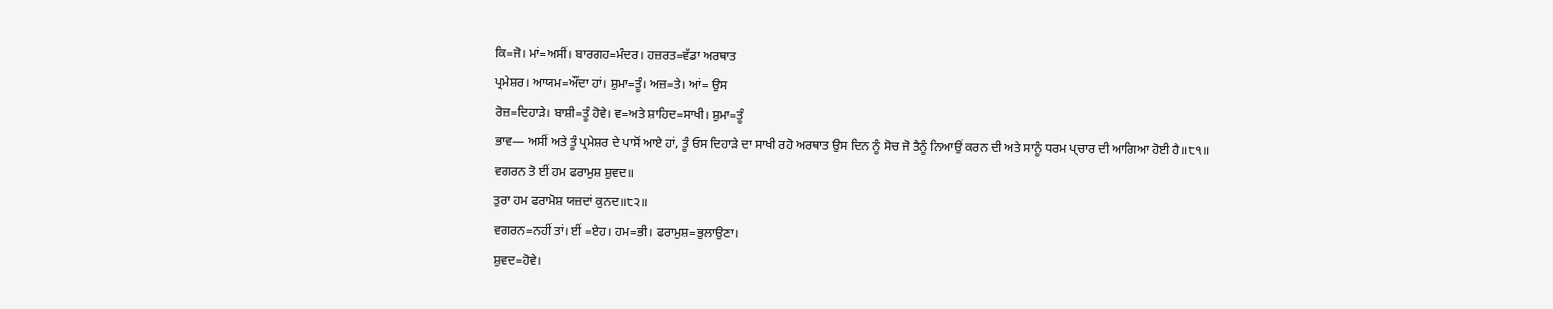ਕਿ=ਜੋ। ਮਾਂ=ਅਸੀਂ। ਬਾਰਗਹ=ਮੰਦਰ। ਹਜ਼ਰਤ=ਵੱਡਾ ਅਰਥਾਤ
ਪ੍ਰਮੇਸ਼ਰ। ਆਯਮ=ਔਂਦਾ ਹਾਂ। ਸ਼ੁਮਾ=ਤੂੰ। ਅਜ਼=ਤੇ। ਆਂ= ਉਸ
ਰੋਜ਼=ਦਿਹਾੜੇ। ਬਾਸ਼ੀ=ਤੂੰ ਹੋਵੇ। ਵ=ਅਤੇ ਸ਼ਾਹਿਦ=ਸਾਖੀ। ਸ਼ੁਮਾ=ਤੂੰ
ਭਾਵ— ਅਸੀਂ ਅਤੇ ਤੂੰ ਪ੍ਰਮੇਸ਼ਰ ਦੇ ਪਾਸੋਂ ਆਏ ਹਾਂ, ਤੂੰ ਓਸ ਦਿਹਾੜੇ ਦਾ ਸਾਖੀ ਰਹੋ ਅਰਥਾਤ ਉਸ ਦਿਨ ਨੂੰ ਸੋਚ ਜੋ ਤੈਨੂੰ ਨਿਆਉਂ ਕਰਨ ਦੀ ਅਤੇ ਸਾਨੂੰ ਧਰਮ ਪ੍ਚਾਰ ਦੀ ਆਗਿਆ ਹੋਈ ਹੈ॥੮੧॥
ਵਗਰਨ ਤੋ ਈਂ ਹਮ ਫਰਾਮੁਸ਼ ਸ਼ੁਵਦ॥
ਤੁਰਾ ਹਮ ਫਰਾਮੋਸ਼ ਯਜ਼ਦਾਂ ਕੁਨਦ॥੮੨॥
ਵਗਰਨ=ਨਹੀਂ ਤਾਂ। ਈਂ =ਏਹ। ਹਮ=ਭੀ। ਫਰਾਮੁਸ਼=ਭੁਲਾਉਣਾ।
ਸ਼ੁਵਦ=ਹੋਵੇ।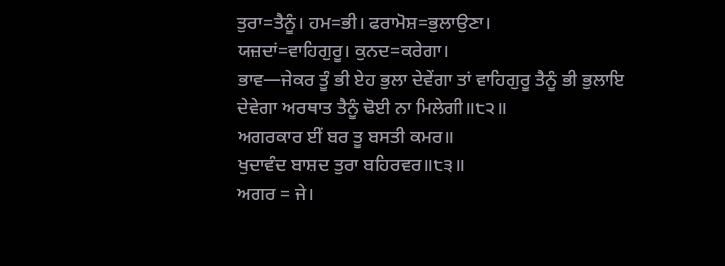ਤੁਰਾ=ਤੈਨੂੰ। ਹਮ=ਭੀ। ਫਰਾਮੋਸ਼=ਭੁਲਾਉਣਾ।
ਯਜ਼ਦਾਂ=ਵਾਹਿਗੁਰੂ। ਕੁਨਦ=ਕਰੇਗਾ।
ਭਾਵ—ਜੇਕਰ ਤੂੰ ਭੀ ਏਹ ਭੁਲਾ ਦੇਵੇਂਗਾ ਤਾਂ ਵਾਹਿਗੁਰੂ ਤੈਨੂੰ ਭੀ ਭੁਲਾਇ ਦੇਵੇਗਾ ਅਰਥਾਤ ਤੈਨੂੰ ਢੋਈ ਨਾ ਮਿਲੇਗੀ॥੮੨॥
ਅਗਰਕਾਰ ਈਂ ਬਰ ਤੂ ਬਸਤੀ ਕਮਰ॥
ਖੁਦਾਵੰਦ ਬਾਸ਼ਦ ਤੁਰਾ ਬਹਿਰਵਰ॥੮੩॥
ਅਗਰ = ਜੇ।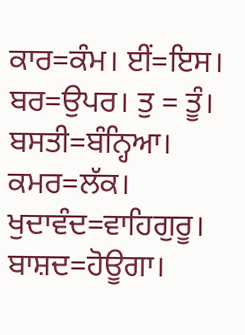ਕਾਰ=ਕੰਮ। ਈਂ=ਇਸ। ਬਰ=ਉਪਰ। ਤੁ = ਤੂੰ।
ਬਸਤੀ=ਬੰਨ੍ਹਿਆ। ਕਮਰ=ਲੱਕ। ਖੁਦਾਵੰਦ=ਵਾਹਿਗੁਰੂ।
ਬਾਸ਼ਦ=ਹੋਊਗਾ।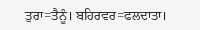ਤੁਰਾ=ਤੈਨੂੰ। ਬਹਿਰਵਰ=ਫਲਦਾਤਾ।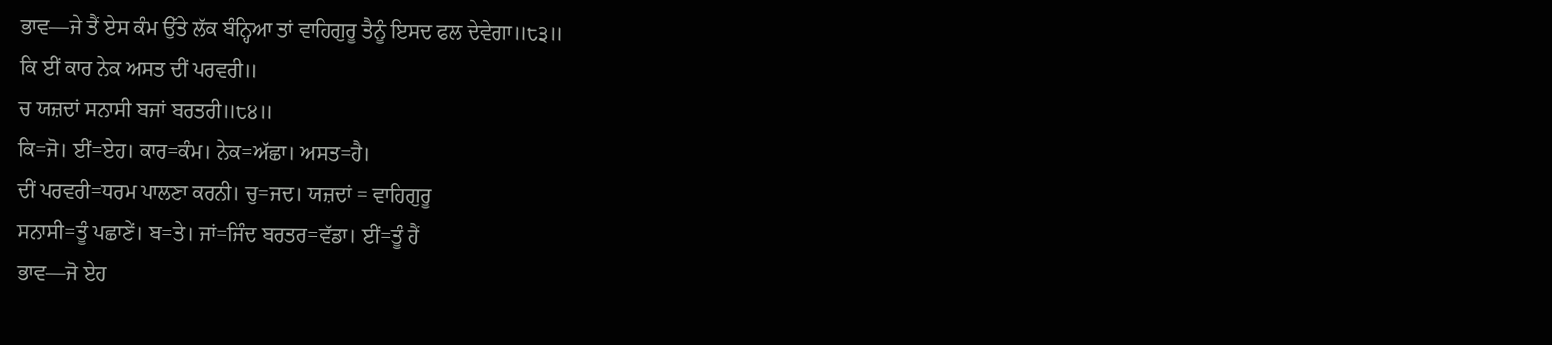ਭਾਵ—ਜੇ ਤੈਂ ਏਸ ਕੰਮ ਉੱਤੇ ਲੱਕ ਬੰਨ੍ਹਿਆ ਤਾਂ ਵਾਹਿਗੁਰੂ ਤੈਨੂੰ ਇਸਦ ਫਲ ਦੇਵੇਗਾ॥੮੩॥
ਕਿ ਈਂ ਕਾਰ ਨੇਕ ਅਸਤ ਦੀਂ ਪਰਵਰੀ॥
ਚ ਯਜ਼ਦਾਂ ਸਨਾਸੀ ਬਜਾਂ ਬਰਤਰੀ॥੮੪॥
ਕਿ=ਜੋ। ਈਂ=ਏਹ। ਕਾਰ=ਕੰਮ। ਨੇਕ=ਅੱਛਾ। ਅਸਤ=ਹੈ।
ਦੀਂ ਪਰਵਰੀ=ਧਰਮ ਪਾਲਣਾ ਕਰਨੀ। ਚੁ=ਜਦ। ਯਜ਼ਦਾਂ = ਵਾਹਿਗੁਰੂ
ਸਨਾਸੀ=ਤੂੰ ਪਛਾਣੇਂ। ਬ=ਤੇ। ਜਾਂ=ਜਿੰਦ ਬਰਤਰ=ਵੱਡਾ। ਈਂ=ਤੂੰ ਹੈਂ
ਭਾਵ—ਜੋ ਏਹ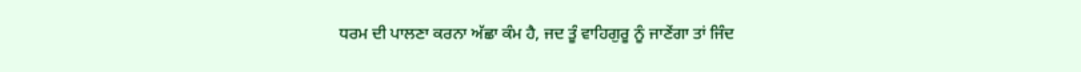ਧਰਮ ਦੀ ਪਾਲਣਾ ਕਰਨਾ ਅੱਛਾ ਕੰਮ ਹੈ, ਜਦ ਤੂੰ ਵਾਹਿਗੁਰੂ ਨੂੰ ਜਾਣੇਂਗਾ ਤਾਂ ਜਿੰਦ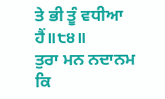ਤੇ ਭੀ ਤੂੰ ਵਧੀਆ ਹੈਂ॥੮੪॥
ਤੁਰਾ ਮਨ ਨਦਾਨਮ ਕਿ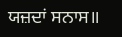ਯਜ਼ਦਾਂ ਸਨਾਸ॥